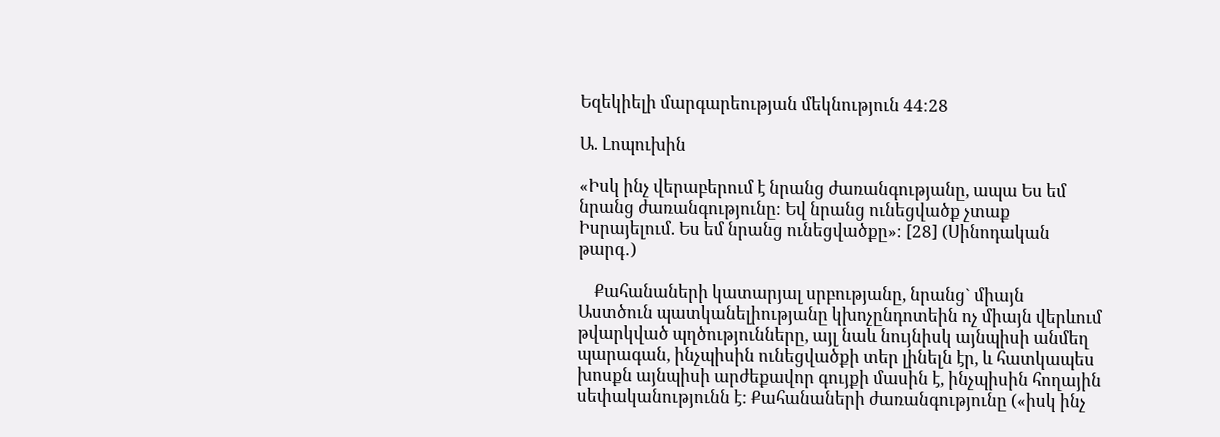Եզեկիելի մարգարեության մեկնություն 44։28

Ա. Լոպուխին

«Իսկ ինչ վերաբերում է նրանց ժառանգությանը, ապա Ես եմ նրանց ժառանգությունը։ Եվ նրանց ունեցվածք չտաք Իսրայելում. Ես եմ նրանց ունեցվածքը»։ [28] (Սինոդական թարգ․)

    Քահանաների կատարյալ սրբությանը, նրանց` միայն Աստծուն պատկանելիությանը կխոչընդոտեին ոչ միայն վերևում թվարկված պղծությունները, այլ նաև նույնիսկ այնպիսի անմեղ պարագան, ինչպիսին ունեցվածքի տեր լինելն էր, և հատկապես խոսքն այնպիսի արժեքավոր գույքի մասին է, ինչպիսին հողային սեփականությունն է: Քահանաների ժառանգությունը («իսկ ինչ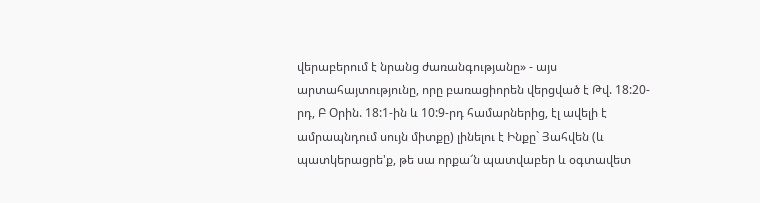վերաբերում է նրանց ժառանգությանը» - այս արտահայտությունը, որը բառացիորեն վերցված է Թվ. 18:20-րդ, Բ Օրին. 18:1-ին և 10:9-րդ համարներից, էլ ավելի է ամրապնդում սույն միտքը) լինելու է Ինքը` Յահվեն (և պատկերացրե'ք, թե սա որքա՜ն պատվաբեր և օգտավետ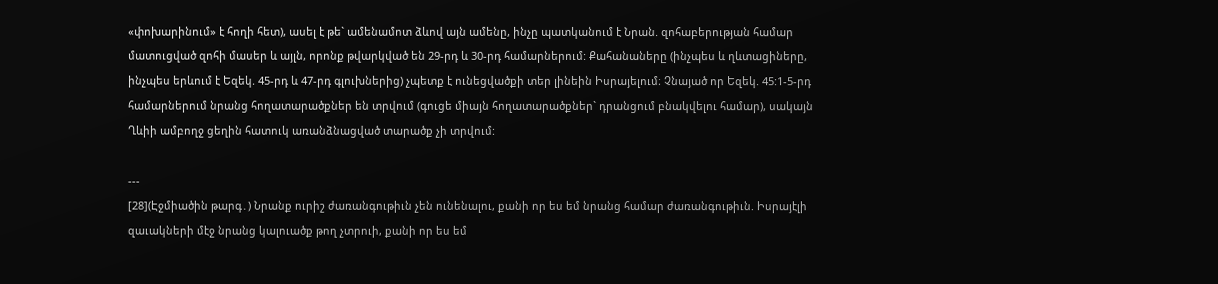«փոխարինում» է հողի հետ), ասել է թե` ամենամոտ ձևով այն ամենը, ինչը պատկանում է Նրան. զոհաբերության համար մատուցված զոհի մասեր և այլն, որոնք թվարկված են 29-րդ և 30-րդ համարներում: Քահանաները (ինչպես և ղևտացիները, ինչպես երևում է Եզեկ. 45-րդ և 47-րդ գլուխներից) չպետք է ունեցվածքի տեր լինեին Իսրայելում։ Չնայած որ Եզեկ. 45:1-5-րդ համարներում նրանց հողատարածքներ են տրվում (գուցե միայն հողատարածքներ` դրանցում բնակվելու համար), սակայն Ղևիի ամբողջ ցեղին հատուկ առանձնացված տարածք չի տրվում:

---
[28](Էջմիածին թարգ․) Նրանք ուրիշ ժառանգութիւն չեն ունենալու, քանի որ ես եմ նրանց համար ժառանգութիւն. Իսրայէլի զաւակների մէջ նրանց կալուածք թող չտրուի, քանի որ ես եմ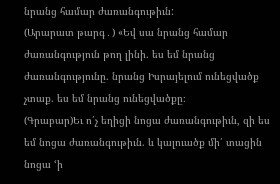նրանց համար ժառանգութիւն:
(Արարատ թարգ․) «Եվ սա նրանց համար ժառանգություն թող լինի. ես եմ նրանց ժառանգությունը. նրանց Իսրայելում ունեցվածք չտաք. ես եմ նրանց ունեցվածքը։
(Գրաբար)Եւ ո՛չ եղիցի նոցա ժառանգութիւն, զի ես եմ նոցա ժառանգութիւն. և կալուածք մի՛ տացին նոցա ‘ի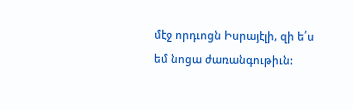մէջ որդւոցն Իսրայէլի, զի ե՛ս եմ նոցա ժառանգութիւն: